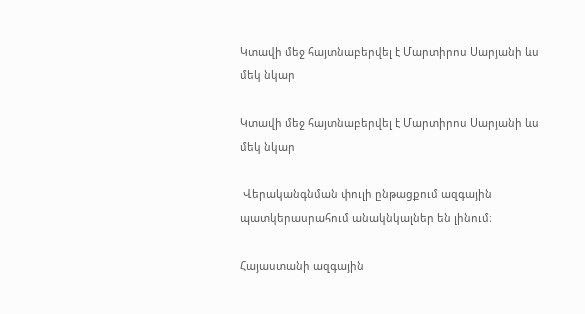Կտավի մեջ հայտնաբերվել է Մարտիրոս Սարյանի ևս մեկ նկար

Կտավի մեջ հայտնաբերվել է Մարտիրոս Սարյանի ևս մեկ նկար

 Վերականգնման փուլի ընթացքում ազգային պատկերասրահում անակնկալներ են լինում։

Հայաստանի ազգային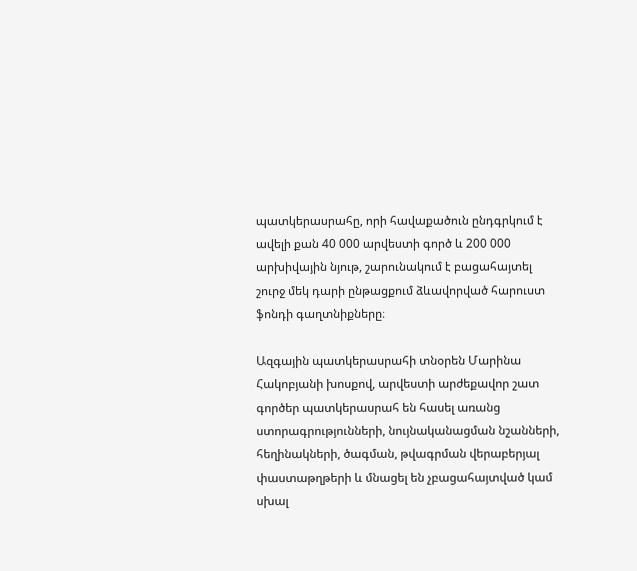պատկերասրահը, որի հավաքածուն ընդգրկում է ավելի քան 40 000 արվեստի գործ և 200 000 արխիվային նյութ, շարունակում է բացահայտել շուրջ մեկ դարի ընթացքում ձևավորված հարուստ ֆոնդի գաղտնիքները։

Ազգային պատկերասրահի տնօրեն Մարինա Հակոբյանի խոսքով, արվեստի արժեքավոր շատ գործեր պատկերասրահ են հասել առանց ստորագրությունների, նույնականացման նշանների, հեղինակների, ծագման, թվագրման վերաբերյալ փաստաթղթերի և մնացել են չբացահայտված կամ սխալ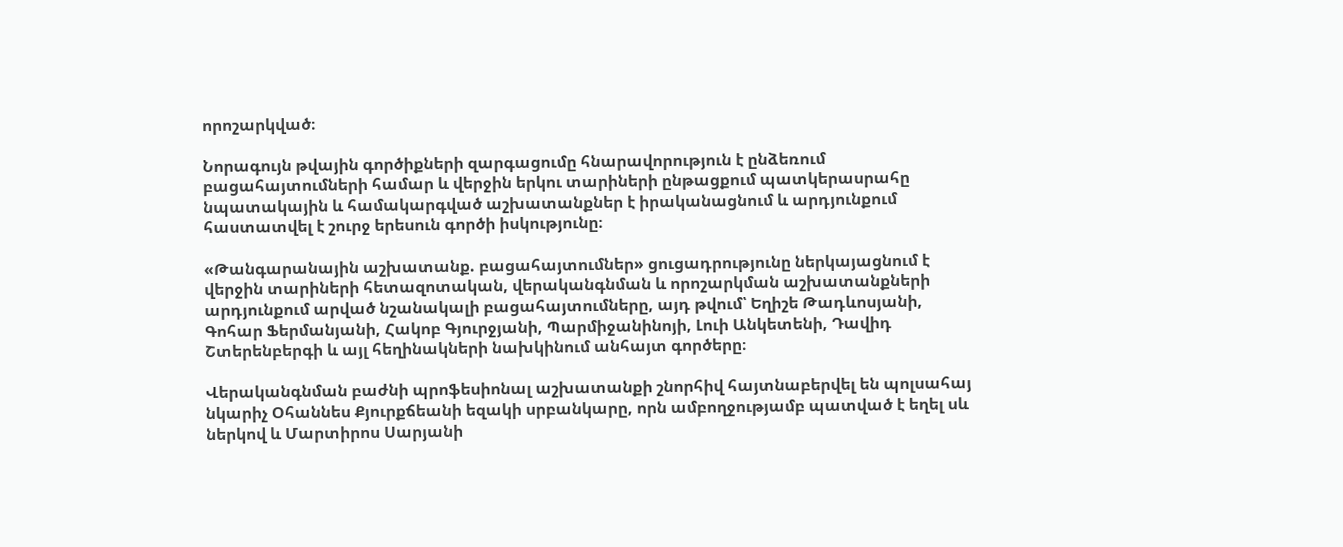որոշարկված։

Նորագույն թվային գործիքների զարգացումը հնարավորություն է ընձեռում բացահայտումների համար և վերջին երկու տարիների ընթացքում պատկերասրահը նպատակային և համակարգված աշխատանքներ է իրականացնում և արդյունքում հաստատվել է շուրջ երեսուն գործի իսկությունը։

«Թանգարանային աշխատանք. բացահայտումներ» ցուցադրությունը ներկայացնում է վերջին տարիների հետազոտական, վերականգնման և որոշարկման աշխատանքների արդյունքում արված նշանակալի բացահայտումները, այդ թվում՝ Եղիշե Թադևոսյանի, Գոհար Ֆերմանյանի, Հակոբ Գյուրջյանի, Պարմիջանինոյի, Լուի Անկետենի, Դավիդ Շտերենբերգի և այլ հեղինակների նախկինում անհայտ գործերը։

Վերականգնման բաժնի պրոֆեսիոնալ աշխատանքի շնորհիվ հայտնաբերվել են պոլսահայ նկարիչ Օհաննես Քյուրքճեանի եզակի սրբանկարը, որն ամբողջությամբ պատված է եղել սև ներկով և Մարտիրոս Սարյանի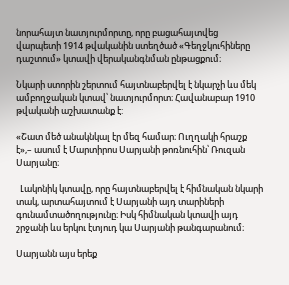նորահայտ նատյուրմորտը, որը բացահայտվեց վարպետի 1914 թվականին ստեղծած «Գեղջկուհիները դաշտում» կտավի վերականգնման ընթացքում։

Նկարի ստորին շերտում հայտնաբերվել է նկարչի ևս մեկ ամբողջական կտավ՝ նատյուրմորտ։ Հավանաբար 1910 թվականի աշխատանք է:

«Շատ մեծ անակնկալ էր մեզ համար։ Ուղղակի հրաշք է»,– ասում է Մարտիրոս Սարյանի թոռնուհին՝ Ռուզան Սարյանը։

  Լակոնիկ կտավը, որը հայտնաբերվել է հիմնական նկարի տակ, արտահայտում է Սարյանի այդ տարիների գունամտածողությունը։ Իսկ հիմնական կտավի այդ շրջանի ևս երկու էտյուդ կա Սարյանի թանգարանում։

Սարյանն այս երեք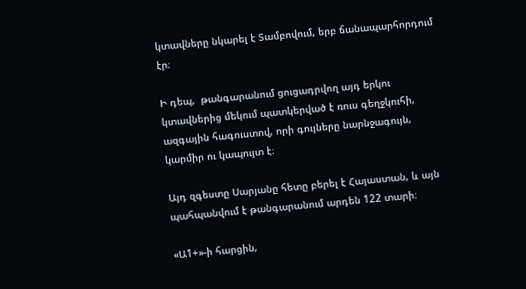կտավները նկարել է Տամբովում, երբ ճանապարհորդում էր։

Ի դեպ,  թանգարանում ցուցադրվող այդ երկու կտավներից մեկում պատկերված է ռուս գեղջկուհի, ազգային հագուստով, որի գույները նարնջագույն, կարմիր ու կապույտ է։

Այդ զգեստը Սարյանը հետը բերել է Հայաստան, և այն պահպանվում է թանգարանում արդեն 122 տարի։

«Ա1+»-ի հարցին,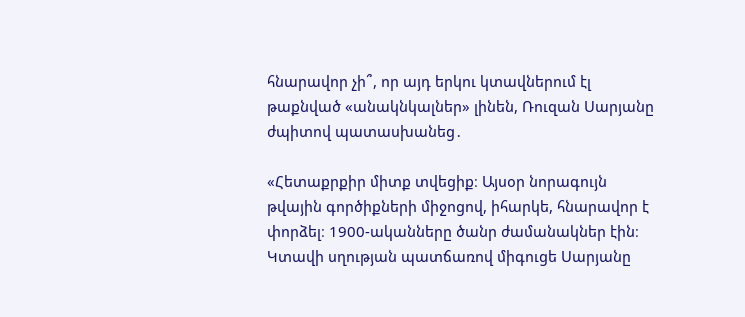հնարավոր չի՞, որ այդ երկու կտավներում էլ թաքնված «անակնկալներ» լինեն, Ռուզան Սարյանը ժպիտով պատասխանեց․

«Հետաքրքիր միտք տվեցիք։ Այսօր նորագույն թվային գործիքների միջոցով, իհարկե, հնարավոր է փորձել։ 1900-ականները ծանր ժամանակներ էին։ Կտավի սղության պատճառով միգուցե Սարյանը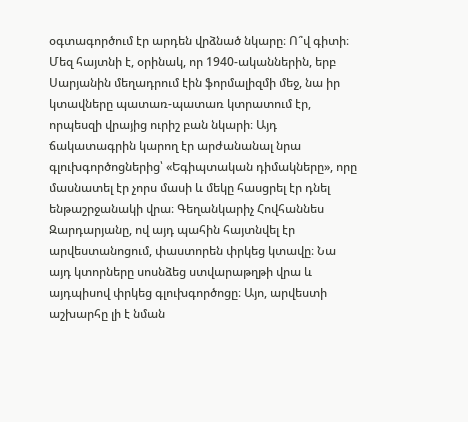օգտագործում էր արդեն վրձնած նկարը։ Ո՞վ գիտի։ Մեզ հայտնի է, օրինակ, որ 1940-ականներին, երբ Սարյանին մեղադրում էին ֆորմալիզմի մեջ, նա իր կտավները պատառ-պատառ կտրատում էր, որպեսզի վրայից ուրիշ բան նկարի։ Այդ ճակատագրին կարող էր արժանանալ նրա գլուխգործոցներից՝ «Եգիպտական դիմակները», որը մասնատել էր չորս մասի և մեկը հասցրել էր դնել ենթաշրջանակի վրա։ Գեղանկարիչ Հովհաննես Զարդարյանը, ով այդ պահին հայտնվել էր արվեստանոցում, փաստորեն փրկեց կտավը։ Նա այդ կտորները սոսնձեց ստվարաթղթի վրա և այդպիսով փրկեց գլուխգործոցը։ Այո, արվեստի աշխարհը լի է նման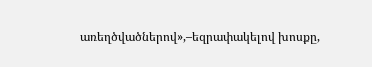առեղծվածներով»,–եզրափակելով խոսքը,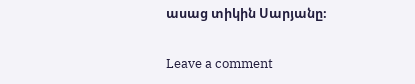ասաց տիկին Սարյանը։

Leave a comment